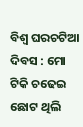ବିଶ୍ୱ ଘରଚଟିଆ ଦିବସ : ମୋ ଟିକି ଚଢେଇ
ଛୋଟ ଥିଲି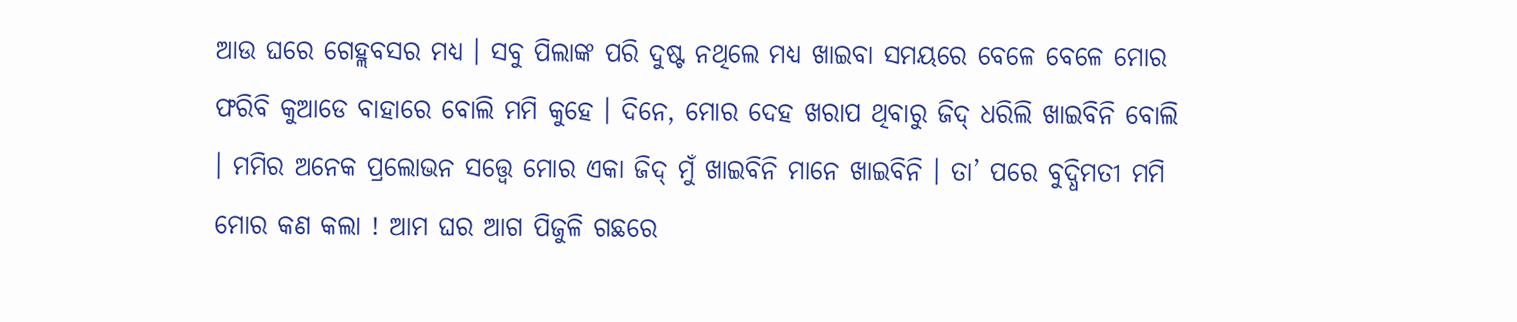ଆଉ ଘରେ ଗେହ୍ଲବସର ମଧ୍ୟ । ସବୁ ପିଲାଙ୍କ ପରି ଦୁଷ୍ଟ ନଥିଲେ ମଧ୍ୟ ଖାଇବା ସମୟରେ ବେଳେ ବେଳେ ମୋର ଫରିବି କୁଆଡେ ବାହାରେ ବୋଲି ମମି କୁହେ । ଦିନେ, ମୋର ଦେହ ଖରାପ ଥିବାରୁ ଜିଦ୍ ଧରିଲି ଖାଇବିନି ବୋଲି । ମମିର ଅନେକ ପ୍ରଲୋଭନ ସତ୍ତ୍ୱେ ମୋର ଏକା ଜିଦ୍ ମୁଁ ଖାଇବିନି ମାନେ ଖାଇବିନି । ତା’ ପରେ ବୁଦ୍ଧିମତୀ ମମି ମୋର କଣ କଲା ! ଆମ ଘର ଆଗ ପିଜୁଳି ଗଛରେ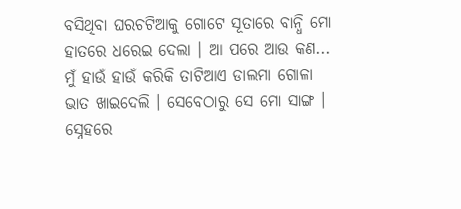ବସିଥିବା ଘରଚଟିଆକୁ ଗୋଟେ ସୂତାରେ ବାନ୍ଧି ମୋ ହାତରେ ଧରେଇ ଦେଲା । ଆ ପରେ ଆଉ କଣ... ମୁଁ ହାଉଁ ହାଉଁ କରିକି ତାଟିଆଏ ଡାଲମା ଗୋଳା ଭାତ ଖାଇଦେଲି । ସେବେଠାରୁ ସେ ମୋ ସାଙ୍ଗ । ସ୍ନେହରେ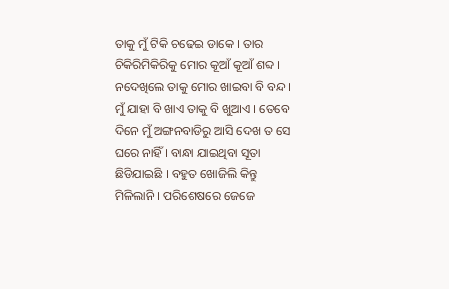ତାକୁ ମୁଁ ଟିକି ଚଢେଇ ଡାକେ । ତାର ଚିକିରିମିକିରିକୁ ମୋର କୂଆଁ କୂଆଁ ଶବ୍ଦ । ନଦେଖିଲେ ତାକୁ ମୋର ଖାଇବା ବି ବନ୍ଦ । ମୁଁ ଯାହା ବି ଖାଏ ତାକୁ ବି ଖୁଆଏ । ତେବେ ଦିନେ ମୁଁ ଅଙ୍ଗନବାଡିରୁ ଆସି ଦେଖ ତ ସେ ଘରେ ନାହିଁ । ବାନ୍ଧା ଯାଇଥିବା ସୂତା ଛିଡିଯାଇଛି । ବହୁତ ଖୋଜିଲି କିନ୍ତୁ ମିଳିଲାନି । ପରିଶେଷରେ ଜେଜେ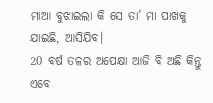ମାଆ ବୁଝାଇଲା କି ସେ ତା’ ମା ପାଖକୁ ଯାଇଛି, ଆସିଯିବ।
20 ବର୍ଷ ତଳର ଅପେକ୍ଷା ଆଜି ବି ଅଛି କିନ୍ତୁ ଏବେ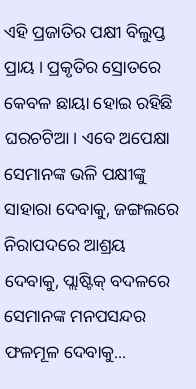ଏହି ପ୍ରଜାତିର ପକ୍ଷୀ ବିଲୁପ୍ତ ପ୍ରାୟ । ପ୍ରକୃତିର ସ୍ରୋତରେ କେବଳ ଛାୟା ହୋଇ ରହିଛି ଘରଚଟିଆ। ଏବେ ଅପେକ୍ଷା ସେମାନଙ୍କ ଭଳି ପକ୍ଷୀଙ୍କୁ ସାହାରା ଦେବାକୁ, ଜଙ୍ଗଲରେ ନିରାପଦରେ ଆଶ୍ରୟ ଦେବାକୁ, ପ୍ଲାଷ୍ଟିକ୍ ବଦଳରେ ସେମାନଙ୍କ ମନପସନ୍ଦର ଫଳମୂଳ ଦେବାକୁ...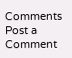Comments
Post a Comment